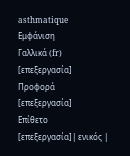asthmatique
Εμφάνιση
Γαλλικά (fr)
[επεξεργασία]
Προφορά
[επεξεργασία]
Επίθετο
[επεξεργασία]| ενικός |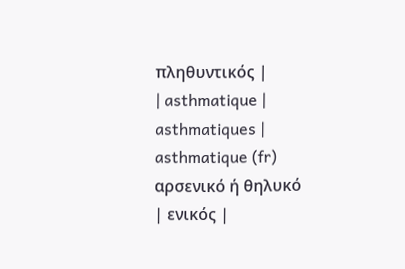πληθυντικός |
| asthmatique | asthmatiques |
asthmatique (fr) αρσενικό ή θηλυκό
| ενικός |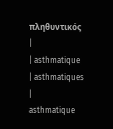πληθυντικός |
| asthmatique | asthmatiques |
asthmatique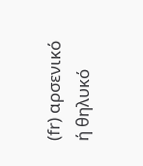(fr) αρσενικό ή θηλυκό